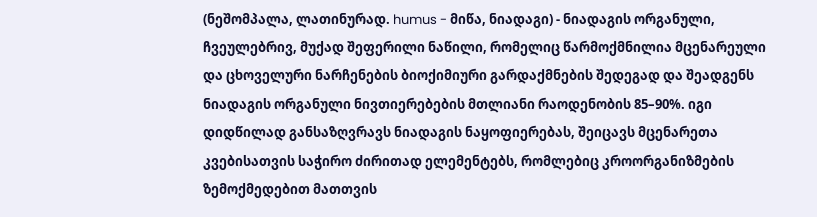(ნეშომპალა, ლათინურად. humus - მიწა, ნიადაგი) - ნიადაგის ორგანული, ჩვეულებრივ, მუქად შეფერილი ნაწილი, რომელიც წარმოქმნილია მცენარეული და ცხოველური ნარჩენების ბიოქიმიური გარდაქმნების შედეგად და შეადგენს ნიადაგის ორგანული ნივთიერებების მთლიანი რაოდენობის 85–90%. იგი დიდწილად განსაზღვრავს ნიადაგის ნაყოფიერებას, შეიცავს მცენარეთა კვებისათვის საჭირო ძირითად ელემენტებს, რომლებიც კროორგანიზმების ზემოქმედებით მათთვის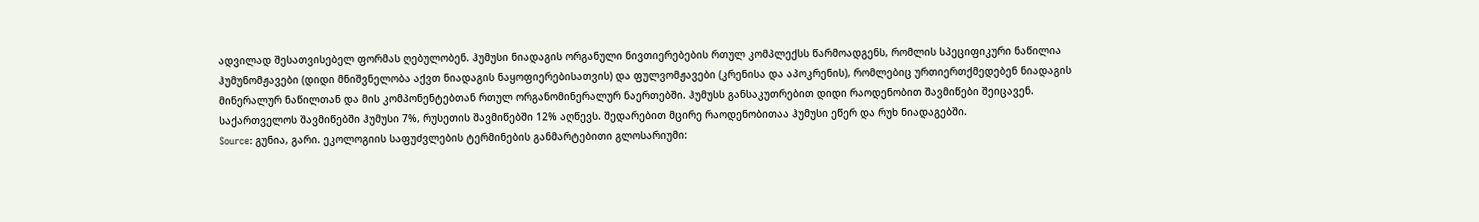ადვილად შესათვისებელ ფორმას ღებულობენ. ჰუმუსი ნიადაგის ორგანული ნივთიერებების რთულ კომპლექსს წარმოადგენს, რომლის სპეციფიკური ნაწილია ჰუმუნომჟავები (დიდი მნიშვნელობა აქვთ ნიადაგის ნაყოფიერებისათვის) და ფულვომჟავები (კრენისა და აპოკრენის), რომლებიც ურთიერთქმედებენ ნიადაგის მინერალურ ნაწილთან და მის კომპონენტებთან რთულ ორგანომინერალურ ნაერთებში. ჰუმუსს განსაკუთრებით დიდი რაოდენობით შავმიწები შეიცავენ. საქართველოს შავმიწებში ჰუმუსი 7%, რუსეთის შავმიწებში 12% აღწევს. შედარებით მცირე რაოდენობითაა ჰუმუსი ეწერ და რუხ ნიადაგებში.
Source: გუნია, გარი. ეკოლოგიის საფუძვლების ტერმინების განმარტებითი გლოსარიუმი: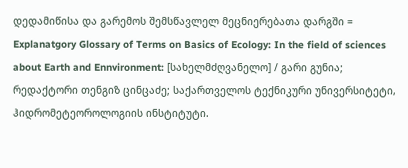დედამიწისა და გარემოს შემსწავლელ მეცნიერებათა დარგში = Explanatgory Glossary of Terms on Basics of Ecology: In the field of sciences about Earth and Ennvironment: [სახელმძღვანელო] / გარი გუნია; რედაქტორი თენგიზ ცინცაძე; საქართველოს ტექნიკური უნივერსიტეტი, ჰიდრომეტეოროლოგიის ინსტიტუტი.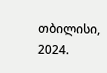თბილისი, 2024.